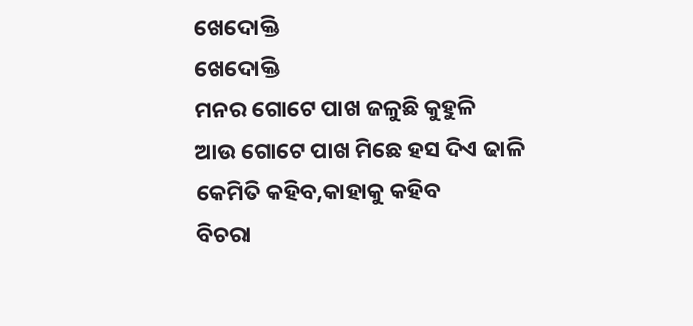ଖେଦୋକ୍ତି
ଖେଦୋକ୍ତି
ମନର ଗୋଟେ ପାଖ ଜଳୁଛି କୁହୁଳି
ଆଉ ଗୋଟେ ପାଖ ମିଛେ ହସ ଦିଏ ଢାଳି
କେମିତି କହିବ,କାହାକୁ କହିବ
ବିଚରା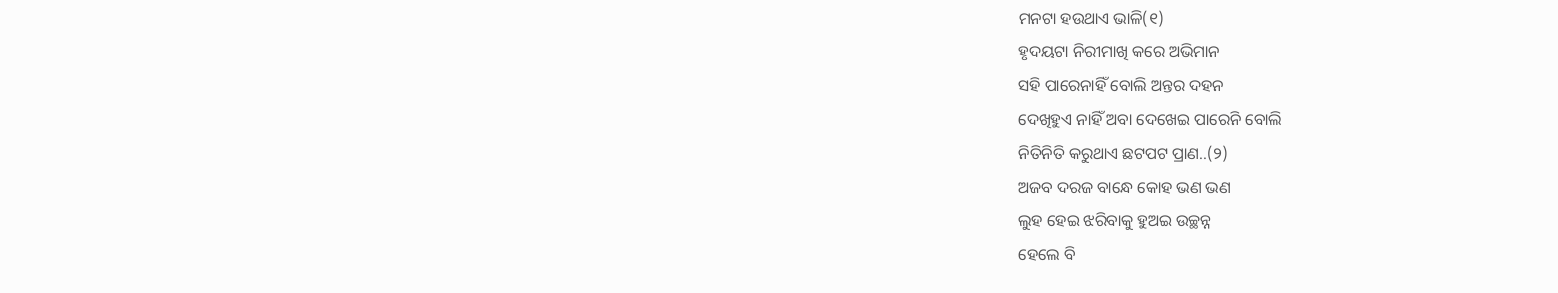ମନଟା ହଉଥାଏ ଭାଳି(୧)
ହୃଦୟଟା ନିରୀମାଖି କରେ ଅଭିମାନ
ସହି ପାରେନାହିଁ ବୋଲି ଅନ୍ତର ଦହନ
ଦେଖିହୁଏ ନାହିଁ ଅବା ଦେଖେଇ ପାରେନି ବୋଲି
ନିତିନିତି କରୁଥାଏ ଛଟପଟ ପ୍ରାଣ..(୨)
ଅଜବ ଦରଜ ବାନ୍ଧେ କୋହ ଭଣ ଭଣ
ଲୁହ ହେଇ ଝରିବାକୁ ହୁଅଇ ଉଚ୍ଛନ୍ନ
ହେଲେ ବି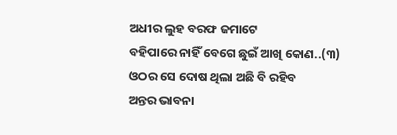ଅଧୀର ଲୁହ ବରଫ ଜମାଟେ
ବହିପାରେ ନାହିଁ ବେଗେ ଛୁଇଁ ଆଖି କୋଣ..(୩)
ଓଠର ସେ ଦୋଷ ଥିଲା ଅଛି ବି ରହିବ
ଅନ୍ତର ଭାବନା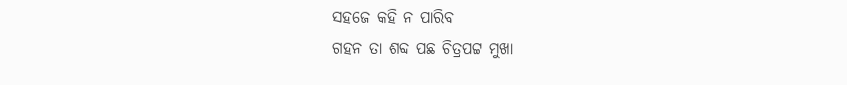ସହଜେ କହି ନ ପାରିବ
ଗହନ ତା ଶବ୍ଦ ପଛ ଚିତ୍ରପଟ୍ଟ ମୁଖା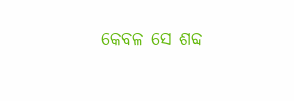କେବଳ ସେ ଶବ୍ଦ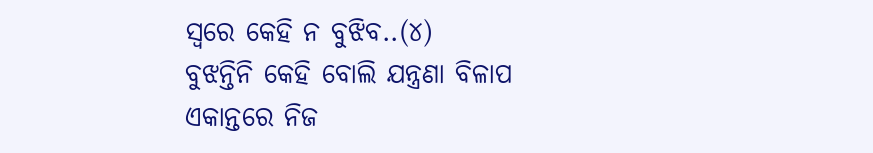ସ୍ୱରେ କେହି ନ ବୁଝିବ..(୪)
ବୁଝନ୍ତିନି କେହି ବୋଲି ଯନ୍ତ୍ରଣା ବିଳାପ
ଏକାନ୍ତରେ ନିଜ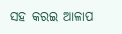ସହ କରଇ ଆଳାପ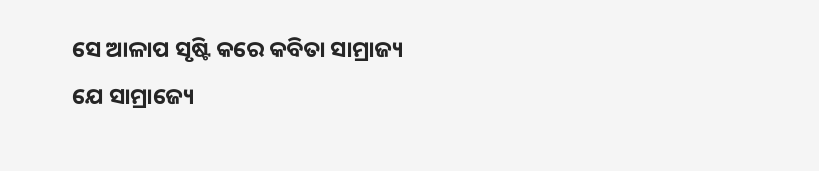ସେ ଆଳାପ ସୃଷ୍ଟି କରେ କବିତା ସାମ୍ରାଜ୍ୟ
ଯେ ସାମ୍ରାଜ୍ୟେ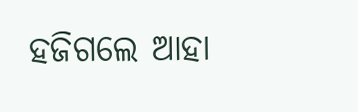ହଜିଗଲେ ଆହା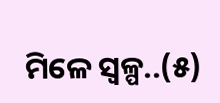ମିଳେ ସ୍ୱଳ୍ପ..(୫)